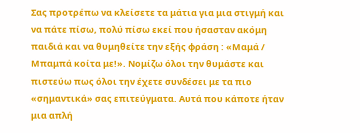Σας προτρέπω να κλείσετε τα μάτια για μια στιγμή και να πάτε πίσω, πολύ πίσω εκεί που ήσασταν ακόμη παιδιά και να θυμηθείτε την εξής φράση : «Μαμά / Μπαμπά κοίτα με!». Νομίζω όλοι την θυμάστε και πιστεύω πως όλοι την έχετε συνδέσει με τα πιο «σημαντικά» σας επιτεύγματα. Αυτά που κάποτε ήταν μια απλή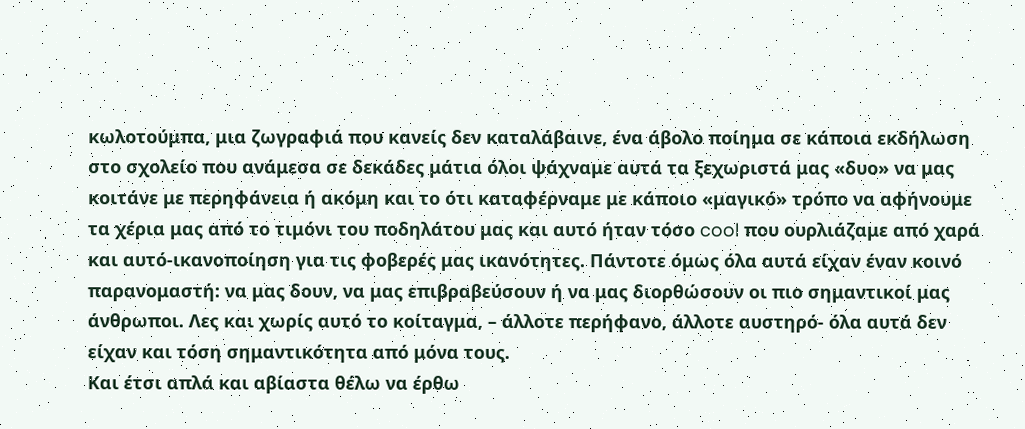κωλοτούμπα, μια ζωγραφιά που κανείς δεν καταλάβαινε, ένα άβολο ποίημα σε κάποια εκδήλωση στο σχολείο που ανάμεσα σε δεκάδες μάτια όλοι ψάχναμε αυτά τα ξεχωριστά μας «δυο» να μας κοιτάνε με περηφάνεια ή ακόμη και το ότι καταφέρναμε με κάποιο «μαγικό» τρόπο να αφήνουμε τα χέρια μας από το τιμόνι του ποδηλάτου μας και αυτό ήταν τόσο cool που ουρλιάζαμε από χαρά και αυτό-ικανοποίηση για τις φοβερές μας ικανότητες. Πάντοτε όμως όλα αυτά είχαν έναν κοινό παρανομαστή: να μας δουν, να μας επιβραβεύσουν ή να μας διορθώσουν οι πιο σημαντικοί μας άνθρωποι. Λες και χωρίς αυτό το κοίταγμα, – άλλοτε περήφανο, άλλοτε αυστηρό- όλα αυτά δεν είχαν και τόση σημαντικότητα από μόνα τους.
Και έτσι απλά και αβίαστα θέλω να έρθω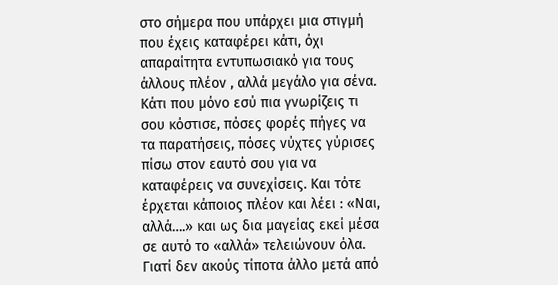στο σήμερα που υπάρχει μια στιγμή που έχεις καταφέρει κάτι, όχι απαραίτητα εντυπωσιακό για τους άλλους πλέον , αλλά μεγάλο για σένα. Κάτι που μόνο εσύ πια γνωρίζεις τι σου κόστισε, πόσες φορές πήγες να τα παρατήσεις, πόσες νύχτες γύρισες πίσω στον εαυτό σου για να καταφέρεις να συνεχίσεις. Και τότε έρχεται κάποιος πλέον και λέει : «Ναι, αλλά….» και ως δια μαγείας εκεί μέσα σε αυτό το «αλλά» τελειώνουν όλα.
Γιατί δεν ακούς τίποτα άλλο μετά από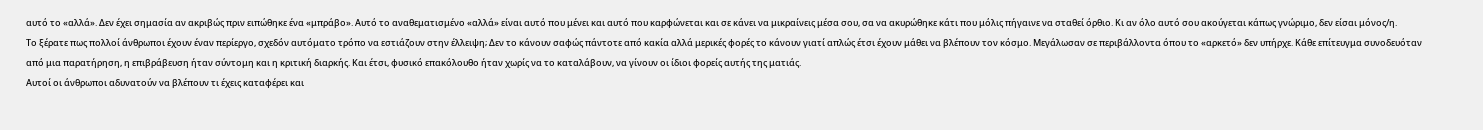αυτό το «αλλά». Δεν έχει σημασία αν ακριβώς πριν ειπώθηκε ένα «μπράβο». Αυτό το αναθεματισμένο «αλλά» είναι αυτό που μένει και αυτό που καρφώνεται και σε κάνει να μικραίνεις μέσα σου, σα να ακυρώθηκε κάτι που μόλις πήγαινε να σταθεί όρθιο. Κι αν όλο αυτό σου ακούγεται κάπως γνώριμο, δεν είσαι μόνος/η.
Το ξέρατε πως πολλοί άνθρωποι έχουν έναν περίεργο, σχεδόν αυτόματο τρόπο να εστιάζουν στην έλλειψη; Δεν το κάνουν σαφώς πάντοτε από κακία αλλά μερικές φορές το κάνουν γιατί απλώς έτσι έχουν μάθει να βλέπουν τον κόσμο. Μεγάλωσαν σε περιβάλλοντα όπου το «αρκετό» δεν υπήρχε. Κάθε επίτευγμα συνοδευόταν από μια παρατήρηση, η επιβράβευση ήταν σύντομη και η κριτική διαρκής. Και έτσι, φυσικό επακόλουθο ήταν χωρίς να το καταλάβουν, να γίνουν οι ίδιοι φορείς αυτής της ματιάς.
Αυτοί οι άνθρωποι αδυνατούν να βλέπουν τι έχεις καταφέρει και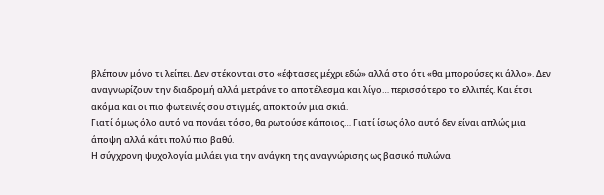βλέπουν μόνο τι λείπει. Δεν στέκονται στο «έφτασες μέχρι εδώ» αλλά στο ότι «θα μπορούσες κι άλλο». Δεν αναγνωρίζουν την διαδρομή αλλά μετράνε το αποτέλεσμα και λίγο… περισσότερο το ελλιπές. Και έτσι ακόμα και οι πιο φωτεινές σου στιγμές, αποκτούν μια σκιά.
Γιατί όμως όλο αυτό να πονάει τόσο, θα ρωτούσε κάποιος… Γιατί ίσως όλο αυτό δεν είναι απλώς μια άποψη αλλά κάτι πολύ πιο βαθύ.
Η σύγχρονη ψυχολογία μιλάει για την ανάγκη της αναγνώρισης ως βασικό πυλώνα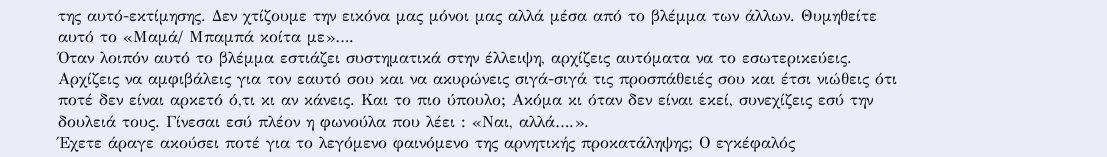της αυτό-εκτίμησης. Δεν χτίζουμε την εικόνα μας μόνοι μας αλλά μέσα από το βλέμμα των άλλων. Θυμηθείτε αυτό το «Μαμά/ Μπαμπά κοίτα με»….
Όταν λοιπόν αυτό το βλέμμα εστιάζει συστηματικά στην έλλειψη, αρχίζεις αυτόματα να το εσωτερικεύεις. Αρχίζεις να αμφιβάλεις για τον εαυτό σου και να ακυρώνεις σιγά-σιγά τις προσπάθειές σου και έτσι νιώθεις ότι ποτέ δεν είναι αρκετό ό,τι κι αν κάνεις. Και το πιο ύπουλο; Ακόμα κι όταν δεν είναι εκεί, συνεχίζεις εσύ την δουλειά τους. Γίνεσαι εσύ πλέον η φωνούλα που λέει : «Ναι, αλλά….».
Έχετε άραγε ακούσει ποτέ για το λεγόμενο φαινόμενο της αρνητικής προκατάληψης; Ο εγκέφαλός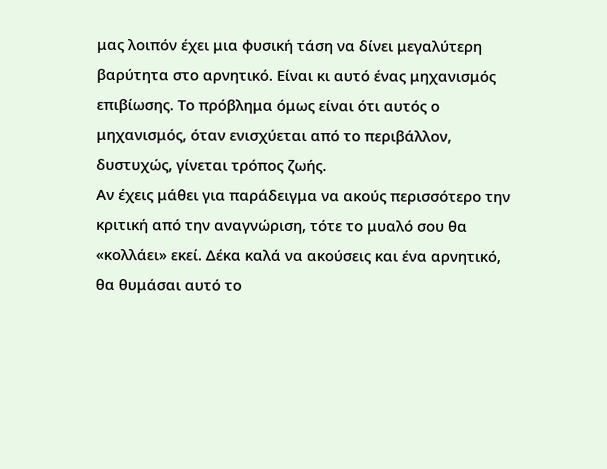μας λοιπόν έχει μια φυσική τάση να δίνει μεγαλύτερη βαρύτητα στο αρνητικό. Είναι κι αυτό ένας μηχανισμός επιβίωσης. Το πρόβλημα όμως είναι ότι αυτός ο μηχανισμός, όταν ενισχύεται από το περιβάλλον, δυστυχώς, γίνεται τρόπος ζωής.
Αν έχεις μάθει για παράδειγμα να ακούς περισσότερο την κριτική από την αναγνώριση, τότε το μυαλό σου θα «κολλάει» εκεί. Δέκα καλά να ακούσεις και ένα αρνητικό, θα θυμάσαι αυτό το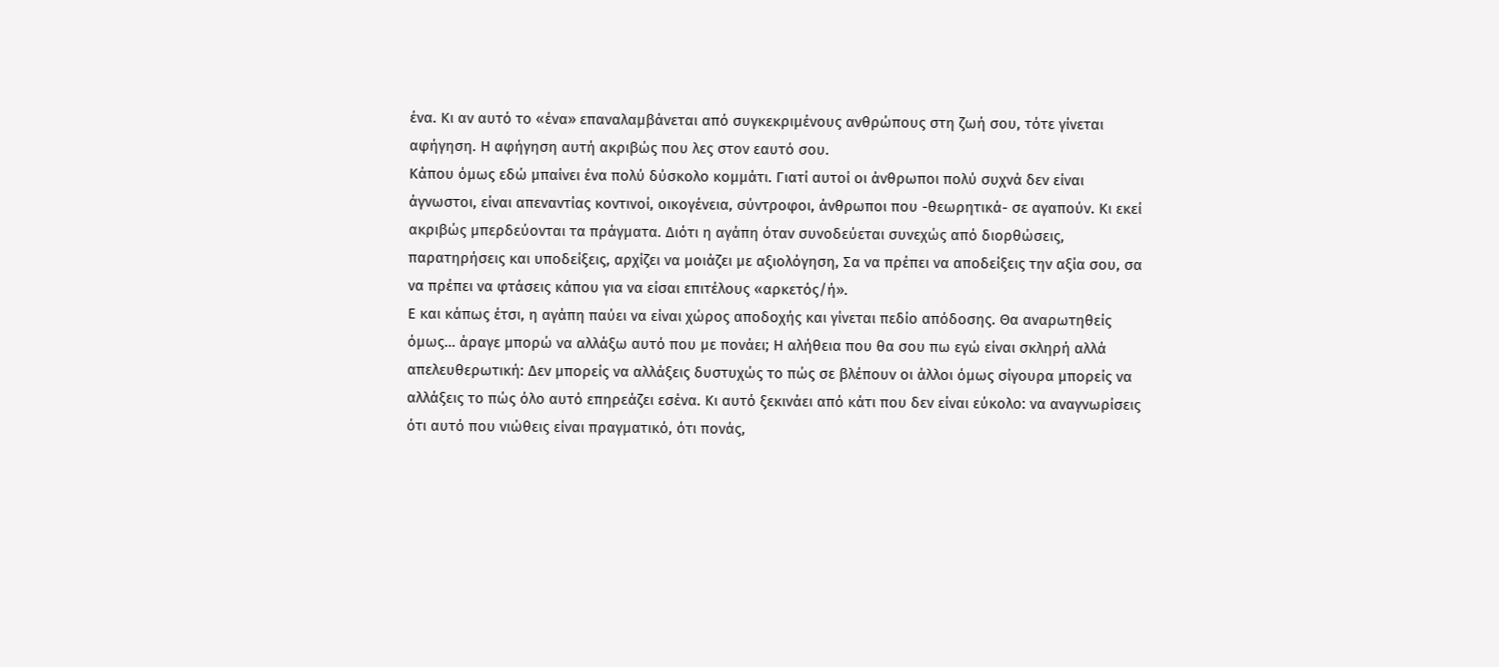ένα. Κι αν αυτό το «ένα» επαναλαμβάνεται από συγκεκριμένους ανθρώπους στη ζωή σου, τότε γίνεται αφήγηση. Η αφήγηση αυτή ακριβώς που λες στον εαυτό σου.
Κάπου όμως εδώ μπαίνει ένα πολύ δύσκολο κομμάτι. Γιατί αυτοί οι άνθρωποι πολύ συχνά δεν είναι άγνωστοι, είναι απεναντίας κοντινοί, οικογένεια, σύντροφοι, άνθρωποι που -θεωρητικά- σε αγαπούν. Κι εκεί ακριβώς μπερδεύονται τα πράγματα. Διότι η αγάπη όταν συνοδεύεται συνεχώς από διορθώσεις, παρατηρήσεις και υποδείξεις, αρχίζει να μοιάζει με αξιολόγηση, Σα να πρέπει να αποδείξεις την αξία σου, σα να πρέπει να φτάσεις κάπου για να είσαι επιτέλους «αρκετός/ή».
Ε και κάπως έτσι, η αγάπη παύει να είναι χώρος αποδοχής και γίνεται πεδίο απόδοσης. Θα αναρωτηθείς όμως… άραγε μπορώ να αλλάξω αυτό που με πονάει; Η αλήθεια που θα σου πω εγώ είναι σκληρή αλλά απελευθερωτική: Δεν μπορείς να αλλάξεις δυστυχώς το πώς σε βλέπουν οι άλλοι όμως σίγουρα μπορείς να αλλάξεις το πώς όλο αυτό επηρεάζει εσένα. Κι αυτό ξεκινάει από κάτι που δεν είναι εύκολο: να αναγνωρίσεις ότι αυτό που νιώθεις είναι πραγματικό, ότι πονάς,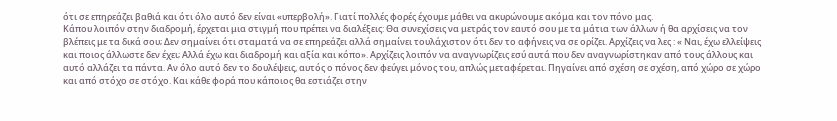ότι σε επηρεάζει βαθιά και ότι όλο αυτό δεν είναι «υπερβολή». Γιατί πολλές φορές έχουμε μάθει να ακυρώνουμε ακόμα και τον πόνο μας.
Κάπου λοιπόν στην διαδρομή, έρχεται μια στιγμή που πρέπει να διαλέξεις: Θα συνεχίσεις να μετράς τον εαυτό σου με τα μάτια των άλλων ή θα αρχίσεις να τον βλέπεις με τα δικά σου; Δεν σημαίνει ότι σταματά να σε επηρεάζει αλλά σημαίνει τουλάχιστον ότι δεν το αφήνεις να σε ορίζει. Αρχίζεις να λες : « Ναι, έχω ελλείψεις και ποιος άλλωστε δεν έχει; Αλλά έχω και διαδρομή και αξία και κόπο». Αρχίζεις λοιπόν να αναγνωρίζεις εσύ αυτά που δεν αναγνωρίστηκαν από τους άλλους και αυτό αλλάζει τα πάντα. Αν όλο αυτό δεν το δουλέψεις, αυτός ο πόνος δεν φεύγει μόνος του, απλώς μεταφέρεται. Πηγαίνει από σχέση σε σχέση, από χώρο σε χώρο και από στόχο σε στόχο. Και κάθε φορά που κάποιος θα εστιάζει στην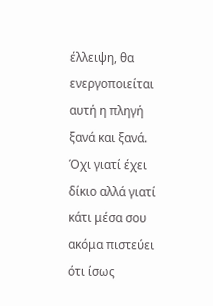έλλειψη, θα ενεργοποιείται αυτή η πληγή ξανά και ξανά. Όχι γιατί έχει δίκιο αλλά γιατί κάτι μέσα σου ακόμα πιστεύει ότι ίσως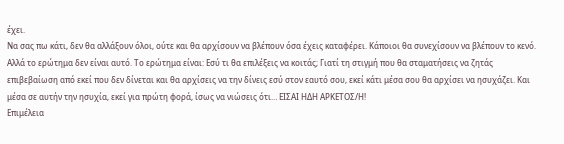έχει.
Να σας πω κάτι, δεν θα αλλάξουν όλοι, ούτε και θα αρχίσουν να βλέπουν όσα έχεις καταφέρει. Κάποιοι θα συνεχίσουν να βλέπουν το κενό. Αλλά το ερώτημα δεν είναι αυτό. Το ερώτημα είναι: Εσύ τι θα επιλέξεις να κοιτάς; Γιατί τη στιγμή που θα σταματήσεις να ζητάς επιβεβαίωση από εκεί που δεν δίνεται και θα αρχίσεις να την δίνεις εσύ στον εαυτό σου, εκεί κάτι μέσα σου θα αρχίσει να ησυχάζει. Και μέσα σε αυτήν την ησυχία, εκεί για πρώτη φορά, ίσως να νιώσεις ότι… ΕΙΣΑΙ ΗΔΗ ΑΡΚΕΤΟΣ/Η!
Επιμέλεια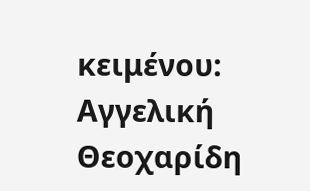κειμένου: Αγγελική Θεοχαρίδη